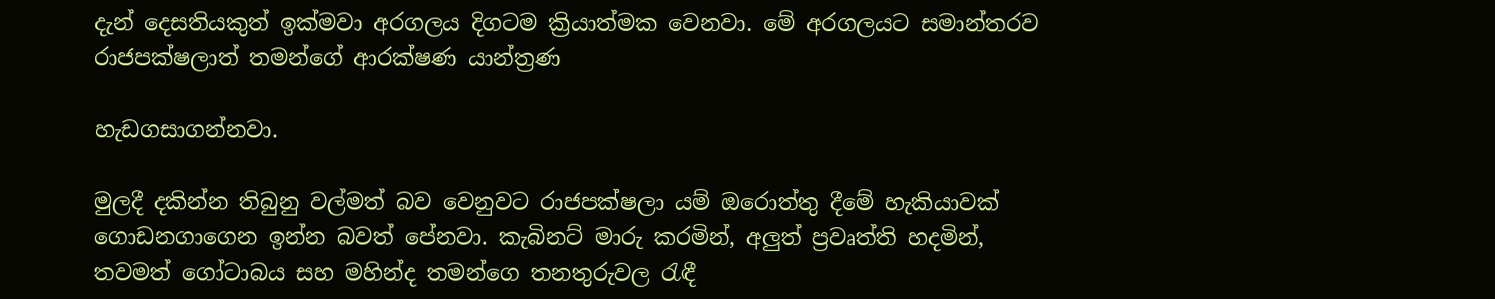දැන් දෙසතියකුත් ඉක්මවා අරගලය දිගටම ක්‍රියාත්මක වෙනවා. මේ අරගලයට සමාන්තරව රාජපක්ෂලාත් තමන්ගේ ආරක්ෂණ යාන්ත්‍රණ

හැඩගසාගන්නවා.

මුලදී දකින්න තිබුනු වල්මත් බව වෙනුවට රාජපක්ෂලා යම් ඔරොත්තු දීමේ හැකියාවක් ගොඩනගාගෙන ඉන්න බවත් පේනවා. කැබිනට් මාරු කරමින්, අලුත් ප්‍රවෘත්ති හදමින්, තවමත් ගෝටාබය සහ මහින්ද තමන්ගෙ තනතුරුවල රැඳී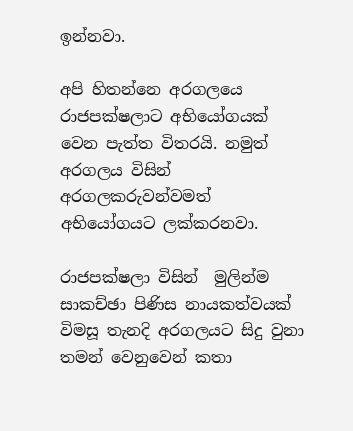ඉන්නවා.

අපි හිතන්නෙ අරගලයෙ රාජපක්ෂලාට අභියෝගයක් වෙන පැත්ත විතරයි. නමුත් අරගලය විසින් අරගලකරුවන්වමත් අභියෝගයට ලක්කරනවා.

රාජපක්ෂලා විසින්  මුලින්ම සාකච්ඡා පිණිස නායකත්වයක් විමසූ තැනදි අරගලයට සිදු වුනා තමන් වෙනුවෙන් කතා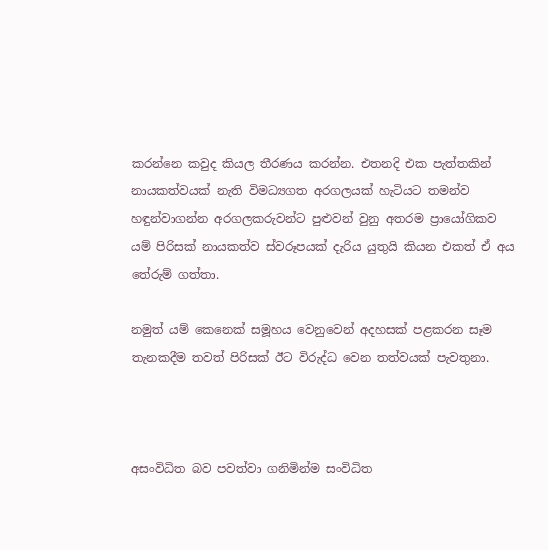කරන්නෙ කවුද කියල තීරණය කරන්න. එතනදි එක පැත්තකින් නායකත්වයක් නැති විමධ්‍යගත අරගලයක් හැටියට තමන්ව හඳුන්වාගන්න අරගලකරුවන්ට පුළුවන් වුනු අතරම ප්‍රායෝගිකව යම් පිරිසක් නායකත්ව ස්වරූපයක් දැරිය යුතුයි කියන එකත් ඒ අය තේරුම් ගත්තා.

නමුත් යම් කෙනෙක් සමූහය වෙනුවෙන් අදහසක් පළකරන සෑම තැනකදීම තවත් පිරිසක් ඊට විරුද්ධ වෙන තත්වයක් පැවතුනා.



අසංවිධිත බව පවත්වා ගනිමින්ම සංවිධිත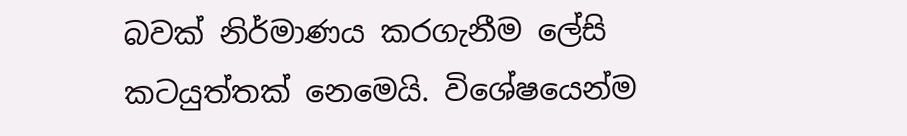බවක් නිර්මාණය කරගැනීම ලේසි කටයුත්තක් නෙමෙයි. විශේෂයෙන්ම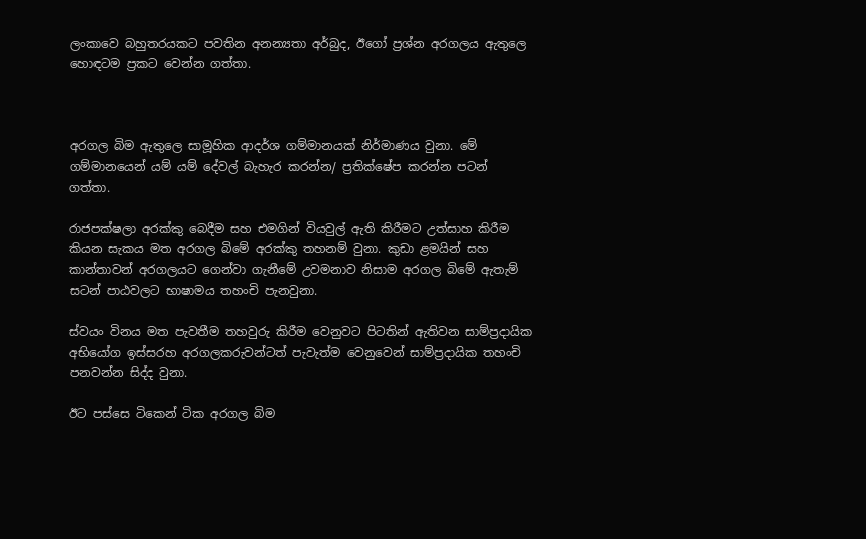ලංකාවෙ බහුතරයකට පවතින අනන්‍යතා අර්බුද, ඊගෝ ප්‍රශ්න අරගලය ඇතුලෙ හොඳටම ප්‍රකට වෙන්න ගත්තා.



අරගල බිම ඇතුලෙ සාමූහික ආදර්ශ ගම්මානයක් නිර්මාණය වුනා. මේ ගම්මානයෙන් යම් යම් දේවල් බැහැර කරන්න/ ප්‍රතික්ෂේප කරන්න පටන් ගත්තා.

රාජපක්ෂලා අරක්කු බෙදීම සහ එමගින් වියවුල් ඇති කිරීමට උත්සාහ කිරීම කියන සැකය මත අරගල බිමේ අරක්කු තහනම් වුනා. කුඩා ළමයින් සහ කාන්තාවන් අරගලයට ගෙන්වා ගැනීමේ උවමනාව නිසාම අරගල බිමේ ඇතැම් සටන් පාඨවලට භාෂාමය තහංචි පැනවුනා.

ස්වයං විනය මත පැවතීම තහවුරු කිරීම වෙනුවට පිටතින් ඇතිවන සාම්ප්‍රදායික අභියෝග ඉස්සරහ අරගලකරුවන්ටත් පැවැත්ම වෙනුවෙන් සාම්ප්‍රදායික තහංචි පනවන්න සිද්ද වුනා.

ඊට පස්සෙ ටිකෙන් ටික අරගල බිම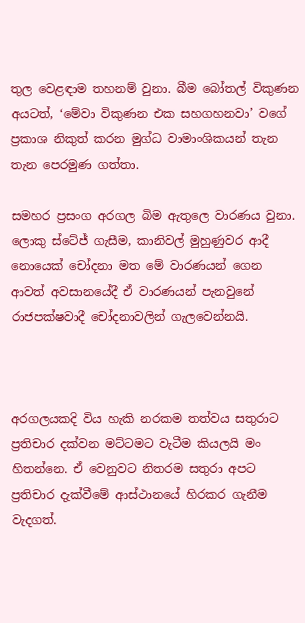තුල වෙළඳාම තහනම් වුනා. බීම බෝතල් විකුණන අයටත්, ‘මේවා විකුණන එක සහගහනවා’ වගේ ප්‍රකාශ නිකුත් කරන මුග්ධ වාමාංශිකයන් තැන තැන ‍පෙරමුණ ගත්තා.

සමහර ප්‍රසංග අරගල බිම ඇතුලෙ වාරණය වුනා. ලොකු ස්ටේජ් ගැසීම, කානිවල් මුහුණුවර ආදී නොයෙක් චෝදනා මත මේ වාරණයන් ගෙන ආවත් අවසානයේදී ඒ වාරණයන් පැනවුනේ රාජපක්ෂවාදී චෝදනාවලින් ගැලවෙන්නයි.



අරගලයකදි විය හැකි නරකම තත්වය සතුරාට ප්‍රතිචාර දක්වන මට්ටමට වැටීම කියලයි මං හිතන්නෙ. ඒ වෙනුවට නිතරම සතුරා අපට ප්‍රතිචාර දැක්වීමේ ආස්ථානයේ හිරකර ගැනීම වැදගත්.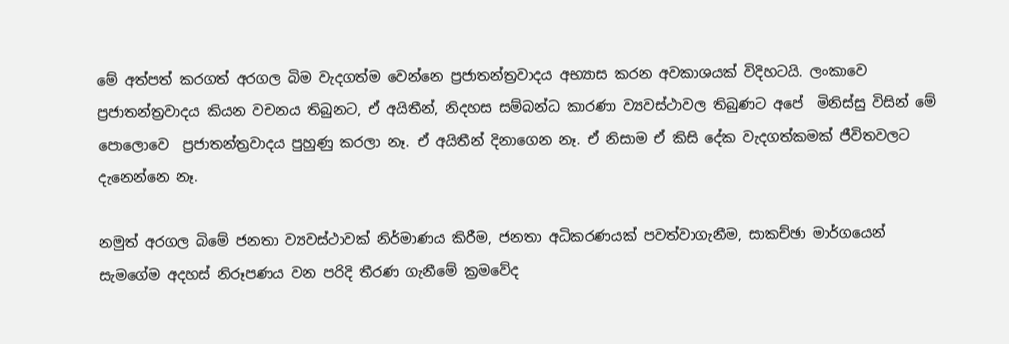මේ අත්පත් කරගත් අරගල බිම වැදගත්ම වෙන්නෙ ප්‍රජාතන්ත්‍රවාදය අභ්‍යාස කරන අවකාශයක් විදිහටයි. ලංකාවෙ ප්‍රජාතන්ත්‍රවාදය කියන වචනය තිබුනට, ඒ අයිතීන්, නිදහස සම්බන්ධ කාරණා ව්‍යවස්ථාවල තිබුණට අපේ  මිනිස්සු විසින් මේ පොලොවෙ  ප්‍රජාතන්ත්‍රවාදය පුහුණු කරලා නෑ. ඒ අයිතීන් දිනාගෙන නෑ. ඒ නිසාම ඒ කිසි දේක වැදගත්කමක් ජීවිතවලට දැනෙන්නෙ නෑ.

නමුත් අරගල බිමේ ජනතා ව්‍යවස්ථාවක් නිර්මාණය කිරීම, ජනතා අධිකරණයක් පවත්වාගැනීම, සාකච්ඡා මාර්ගයෙන් සැමගේම අදහස් නිරූපණය වන පරිදි තීරණ ගැනීමේ ක්‍රමවේද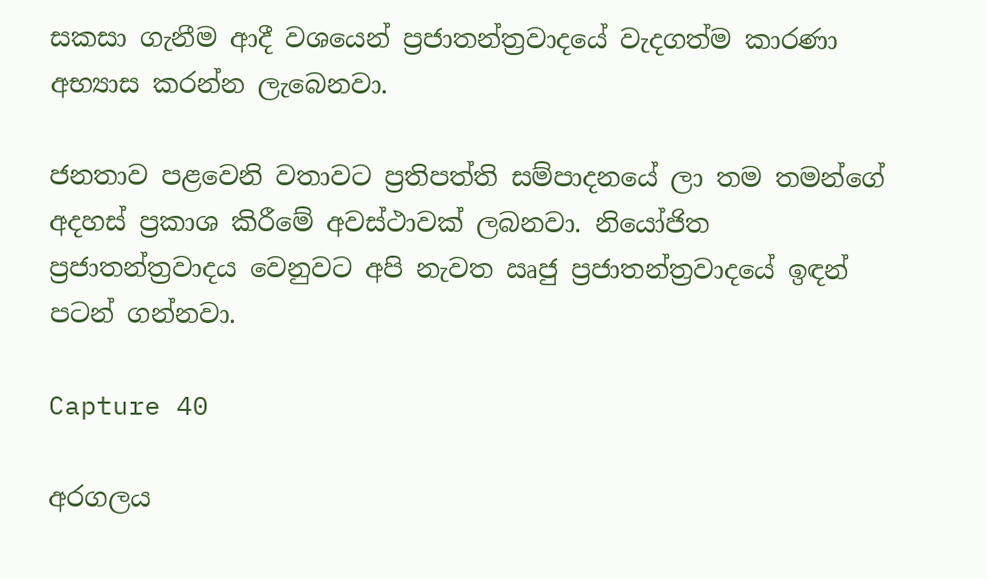සකසා ගැනීම ආදී වශයෙන් ප්‍රජාතන්ත්‍රවාදයේ වැදගත්ම කාරණා අභ්‍යාස කරන්න ලැබෙනවා.

ජනතාව පළවෙනි වතාවට ප්‍රතිපත්ති සම්පාදනයේ ලා තම තමන්ගේ අදහස් ප්‍රකාශ කිරීමේ අවස්ථාවක් ලබනවා. නියෝජිත ප්‍රජාතන්ත්‍රවාදය වෙනුවට අපි නැවත ඍජු ප්‍රජාතන්ත්‍රවාදයේ ඉඳන් පටන් ගන්නවා.

Capture 40

අරගලය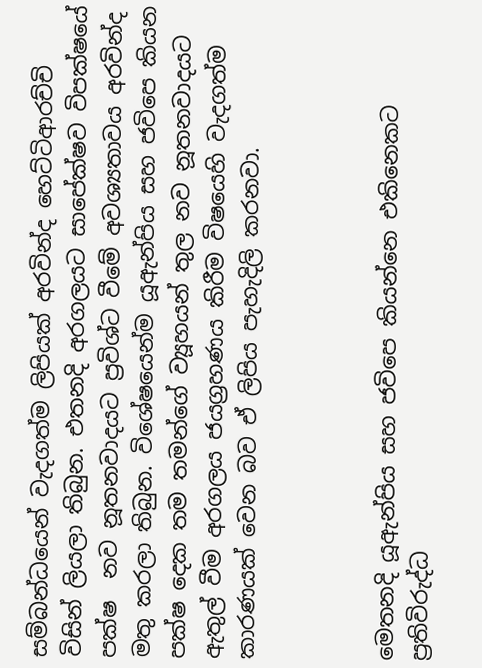සම්බන්ධයෙන් වැදගත්ම ලිපියක් අරවින්ද හෙට්ටිආරච්චි විසින් ලියලා තිබුන. එතනදි අරගලයට සාපේක්ෂව විපක්ෂයේ පක්ෂ  නව නූතනවාදයට ප්‍රවිශ්ට වීමේ අවශ්‍යතාවය අරවින්ද මතු කරලා තිබුන. විශේෂයෙන්ම යූඇන්පිය සහ ජවිපෙ කියන පක්ෂ දෙක තම තමන්ගේ ව්‍යූහයන් තුල නව නූතනවාදයට ඇතුල් වීම අරගලය ජයග්‍රහණය කිරීම විෂයෙහි වැදගත්ම කාරණයක් වෙන බව ඒ ලිපිය පැහැදිලි කරනවා.



මෙතනදි යූඇන්පිය සහ ජවිපෙ කියන්නෙ එකිනෙකට ප්‍රතිවිරුද්ධ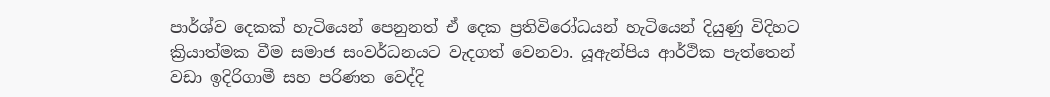පාර්ශ්ව දෙකක් හැටියෙන් පෙනුනත් ඒ දෙක ප්‍රතිවිරෝධයන් හැටියෙන් දියුණු විදිහට ක්‍රියාත්මක වීම සමාජ සංවර්ධනයට වැදගත් වෙනවා. යූඇන්පිය ආර්ථික පැත්තෙන් වඩා ඉදිරිගාමී සහ පරිණත වෙද්දි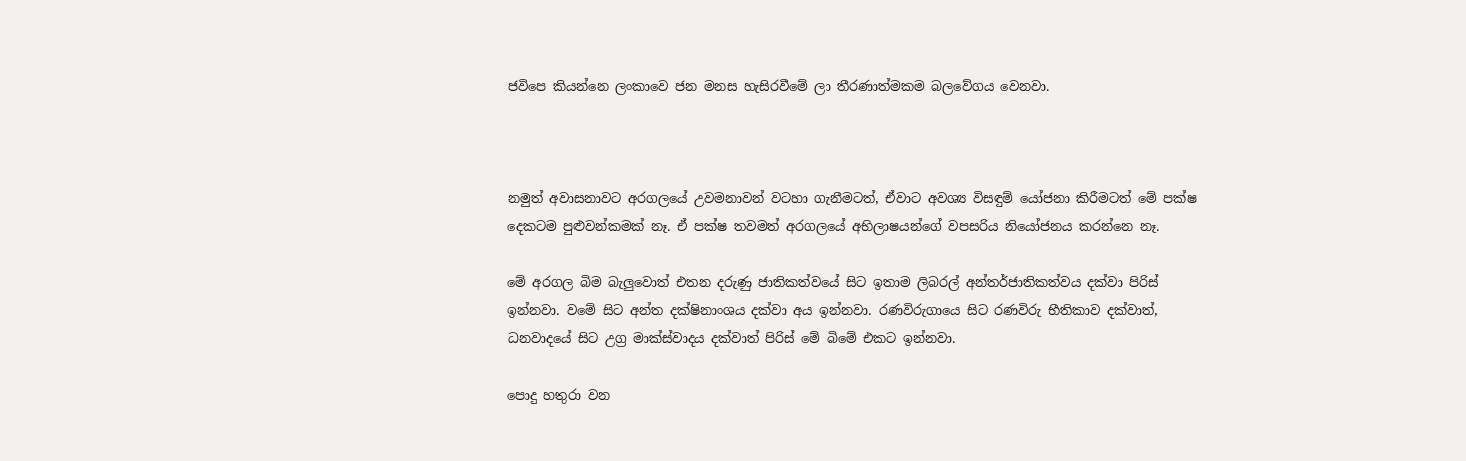ජවිපෙ කියන්නෙ ලංකාවෙ ජන මනස හැසිරවීමේ ලා තීරණාත්මකම බලවේගය වෙනවා.



නමුත් අවාසනාවට අරගලයේ උවමනාවන් වටහා ගැනීමටත්, ඒවාට අවශ්‍ය විසඳුම් යෝජනා කිරීමටත් මේ පක්ෂ දෙකටම පුළුවන්කමක් නෑ. ඒ පක්ෂ තවමත් අරගලයේ අභිලාෂයන්ගේ වපසරිය නියෝජනය කරන්නෙ නෑ.

මේ අරගල බිම බැලුවොත් එතන දරුණු ජාතිකත්වයේ සිට ඉතාම ලිබරල් අන්තර්ජාතිකත්වය දක්වා පිරිස් ඉන්නවා. වමේ සිට අන්ත දක්ෂිනාංශය දක්වා අය ඉන්නවා. රණවිරුගායෙ සිට රණවිරු භීතිකාව දක්වාත්, ධනවාදයේ සිට උග්‍ර මාක්ස්වාදය දක්වාත් පිරිස් මේ බිමේ එකට ඉන්නවා.

පොදු හතුරා වන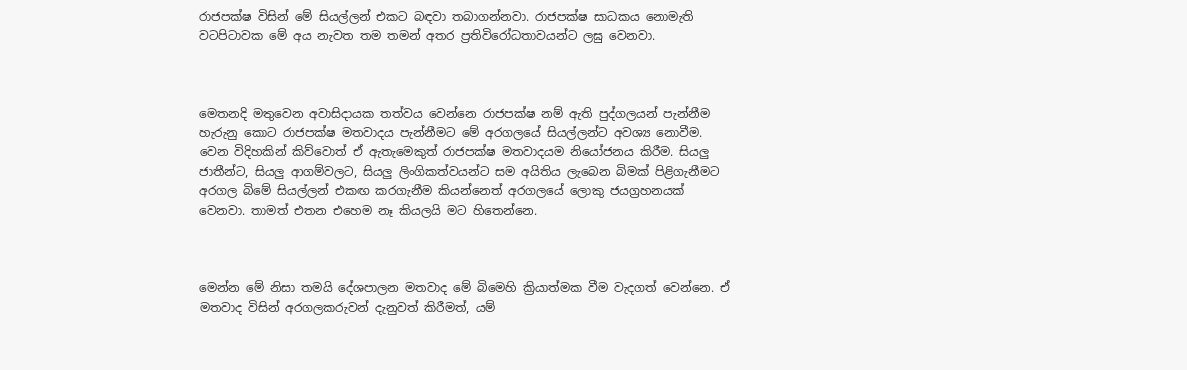රාජපක්ෂ විසින් මේ සියල්ලන් එකට බඳවා තබාගන්නවා. රාජපක්ෂ සාධකය නොමැති වටපිටාවක මේ අය නැවත තම තමන් අතර ප්‍රතිවිරෝධතාවයන්ට ලඝු වෙනවා.



මෙතනදි මතුවෙන අවාසිදායක තත්වය වෙන්නෙ රාජපක්ෂ නම් ඇති පුද්ගලයන් පැන්නීම හැරුනු කොට රාජපක්ෂ මතවාදය පැන්නීමට මේ අරගලයේ සියල්ලන්ට අවශ්‍ය නොවීම. වෙන විදිහකින් කිව්වොත් ඒ ඇතැමෙකුත් රාජපක්ෂ මතවාදයම නියෝජනය කිරීම. සියලු ජාතීන්ට, සියලු ආගම්වලට, සියලු ලිංගිකත්වයන්ට සම අයිතිය ලැබෙන බිමක් පිළිගැනීමට අරගල බිමේ සියල්ලන් එකඟ කරගැනීම කියන්නෙත් අරගලයේ ලොකු ජයග්‍රහනයක් වෙනවා. තාමත් එතන ‍එහෙම නෑ කියලයි මට හිතෙන්නෙ.



මෙන්න මේ නිසා තමයි දේශපාලන මතවාද මේ බිමෙහි ක්‍රියාත්මක වීම වැදගත් වෙන්නෙ. ඒ මතවාද විසින් අරගලකරුවන් දැනුවත් කිරීමත්, යම්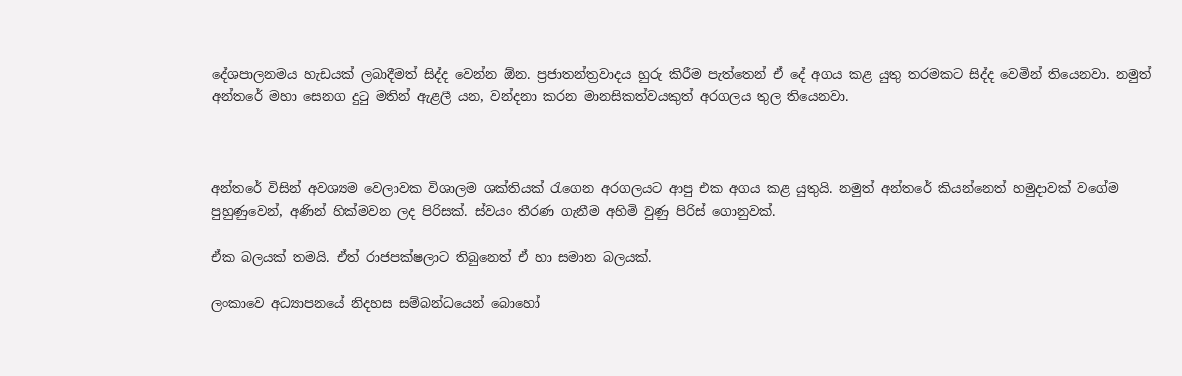දේශපාලනමය හැඩයක් ලබාදීමත් සිද්ද වෙන්න ඕන. ප්‍රජාතන්ත්‍රවාදය හුරු කිරීම පැත්තෙන් ඒ දේ අගය කළ යුතු තරමකට සිද්ද වෙමින් තියෙනවා. නමුත් අන්තරේ මහා සෙනග දුටු මතින් ඇළලී යන, වන්දනා කරන මානසිකත්වයකුත් අරගලය තුල තියෙනවා.



අන්තරේ විසින් අවශ්‍යම වෙලාවක විශාලම ශක්තියක් රැගෙන අරගලයට ආපු එක අගය කළ යුතුයි. නමුත් අන්තරේ කියන්නෙත් හමුදාවක් වගේම පුහුණුවෙන්, අණින් හික්මවන ලද පිරිසක්. ස්වයං තීරණ ගැනීම අහිමි වුණු පිරිස් ගොනුවක්.

ඒක බලයක් තමයි. ඒත් රාජපක්ෂලාට තිබුනෙත් ඒ හා සමාන බලයක්.

ලංකාවෙ අධ්‍යාපනයේ නිදහස සම්බන්ධයෙන් බොහෝ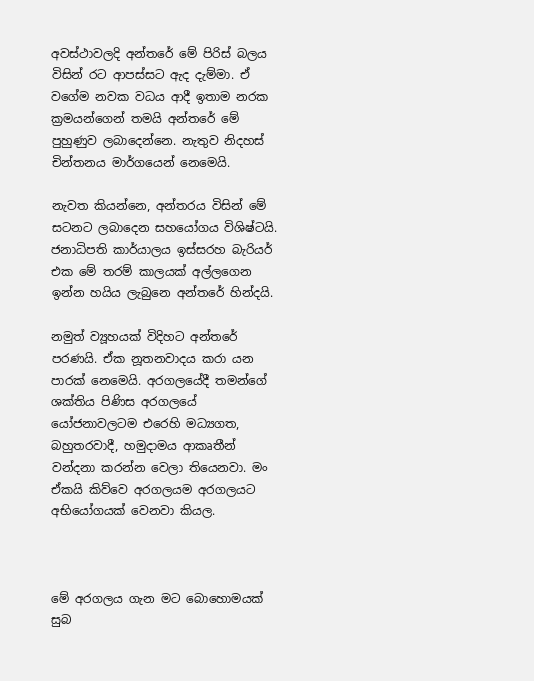අවස්ථාවලදි අන්තරේ මේ පිරිස් බලය විසින් රට ආපස්සට ඇද දැම්මා. ඒ වගේම නවක වධය ආදී ඉතාම නරක ක්‍රමයන්ගෙන් තමයි අන්තරේ මේ  පුහුණුව ලබාදෙන්නෙ. නැතුව නිදහස් චින්තනය මාර්ගයෙන් නෙමෙයි.

නැවත කියන්නෙ, අන්තරය විසින් මේ සටනට ලබාදෙන සහයෝගය විශිෂ්ටයි. ජනාධිපති කාර්යාලය ඉස්සරහ බැරියර් එක මේ තරම් කාලයක් අල්ලගෙන ඉන්න හයිය ලැබුනෙ අන්තරේ හින්දයි.

නමුත් ව්‍යූහයක් විදිහට අන්තරේ පරණයි. ඒක නූතනවාදය කරා යන පාරක් නෙමෙයි. අරගලයේදී තමන්ගේ ශක්තිය පිණිස අරගලයේ යෝජනාවලටම එරෙහි මධ්‍යගත, බහුතරවාදී, හමුදාමය ආකෘතීන් වන්දනා කරන්න වෙලා තියෙනවා. මං ඒකයි කිව්වෙ අරගලයම අරගලයට අභියෝගයක් වෙනවා කියල.



මේ අරගලය ගැන මට බොහොමයක් සුබ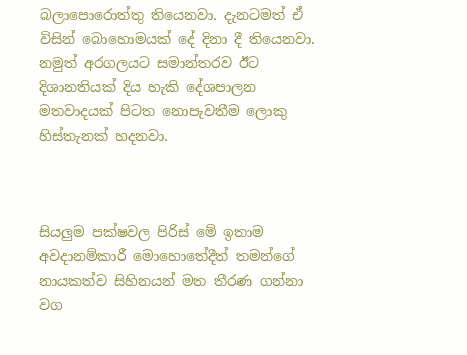බලාපොරොත්තු තියෙනවා. දැනටමත් ඒ විසින් බොහොමයක් දේ දිනා දී තියෙනවා. නමුත් අරගලයට සමාන්තරව ඊට දිශානතියක් දිය හැකි දේශපාලන මතවාදයක් පිටත නොපැවතීම ලොකු හිස්තැනක් හදනවා.



සියලුම පක්ෂවල පිරිස් මේ ඉතාම අවදානම්කාරී මොහොතේදීත් තමන්ගේ නායකත්ව සිහිනයන් මත තීරණ ගන්නා වග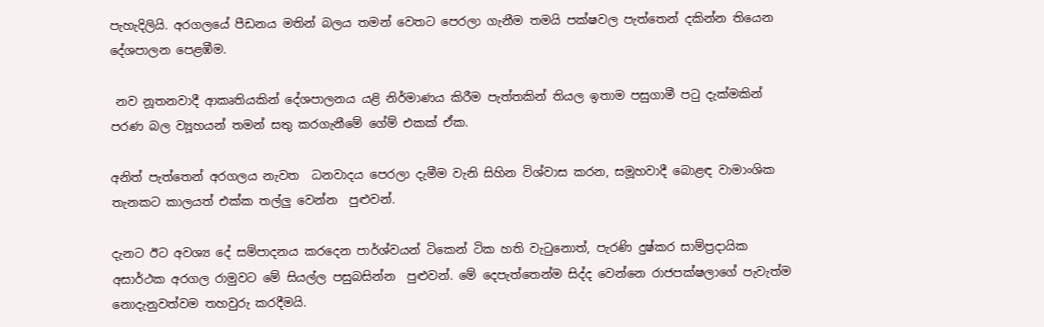පැහැදිලියි. අරගලයේ පීඩනය මතින් බලය තමන් වෙතට පෙරලා ගැනීම තමයි පක්ෂවල පැත්තෙන් දකින්න තියෙන දේශපාලන පෙළඹීම.

 නව නූතනවාදී ආකෘතියකින් දේශපාලනය යළි නිර්මාණය කිරීම පැත්තකින් තියල ඉතාම පසුගාමී පටු දැක්මකින් පරණ බල ව්‍යූහයන් තමන් සතු කරගැනීමේ ගේම් එකක් ඒක.

අනිත් පැත්තෙන් අරගලය නැවත  ධනවාදය පෙරලා දැමීම වැනි සිහින විශ්වාස කරන, සමූහවාදී බොළඳ වාමාංශික තැනකට කාලයත් එක්ක තල්ලු වෙන්න  පුළුවන්.

දැනට ඊට අවශ්‍ය දේ සම්පාදනය කරදෙන පාර්ශ්වයන් ටිකෙන් ටික හති වැටුනොත්, පැරණි දුෂ්කර සාම්ප්‍රදායික අසාර්ථක අරගල රාමුවට මේ සියල්ල පසුබසින්න  පුළුවන්. මේ දෙපැත්තෙන්ම සිද්ද වෙන්නෙ රාජපක්ෂලාගේ පැවැත්ම නොදැනුවත්වම තහවුරු කරදීමයි.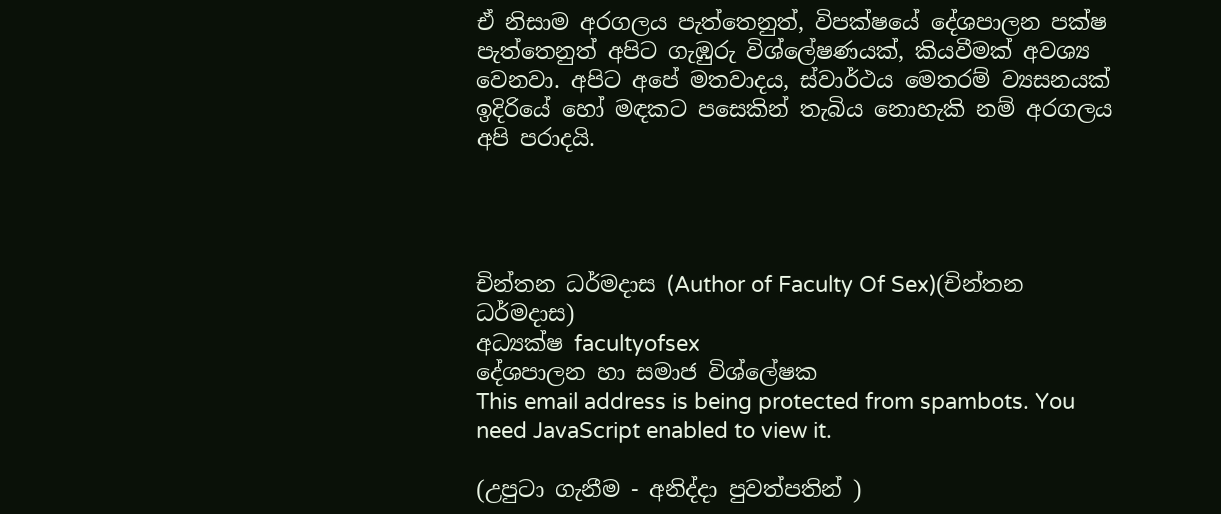ඒ නිසාම අරගලය පැත්තෙනුත්, විපක්ෂයේ දේශපාලන පක්ෂ පැත්තෙනුත් අපිට ගැඹුරු විශ්ලේෂණයක්, කියවීමක් අවශ්‍ය වෙනවා. අපිට අපේ මතවාදය, ස්වාර්ථය මෙතරම් ව්‍යසනයක් ඉදිරියේ හෝ මඳකට පසෙකින් තැබිය නොහැකි නම් අරගලය අපි පරාදයි.




චින්තන ධර්මදාස (Author of Faculty Of Sex)(චින්තන ධර්මදාස)
අධ්‍යක්ෂ facultyofsex
දේශපාලන හා සමාජ විශ්ලේෂක
This email address is being protected from spambots. You need JavaScript enabled to view it.

(උපුටා ගැනීම - අනිද්දා පුවත්පතින් )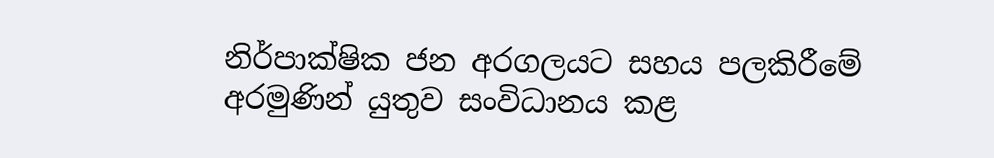නිර්පාක්ෂික ජන අරගලයට සහය පලකිරීමේ අරමුණින් යුතුව සංවිධානය කළ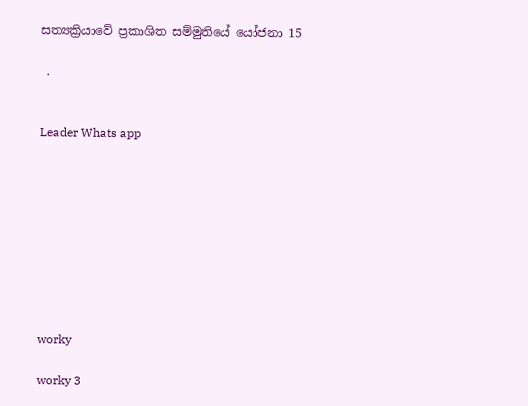සත්‍යක්‍රියාවේ ප්‍රකාශිත සම්මුතියේ යෝජනා 15

 .


Leader Whats app









worky

worky 3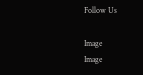Follow Us

Image
Image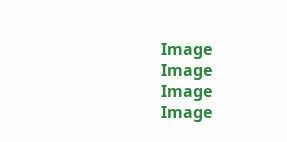Image
Image
Image
Image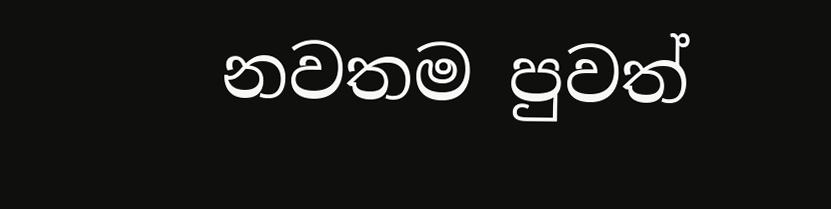නවතම පුවත්